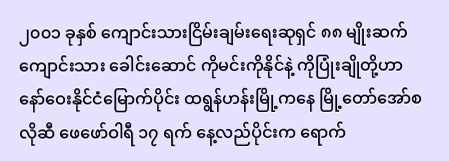၂၀၀၁ ခုနှစ် ကျောင်းသားငြိမ်းချမ်းရေးဆုရှင် ၈၈ မျိုးဆက်ကျောင်းသား ခေါင်းဆောင် ကိုမင်းကိုနိုင်နဲ့ ကိုပြုံးချိုတို့ဟာ နော်ဝေးနိုင်ငံမြောက်ပိုင်း ထရွန်ဟန်းမြို့ကနေ မြို့တော်အော်စလိုဆီ ဖေဖော်ဝါရီ ၁၇ ရက် နေ့လည်ပိုင်းက ရောက်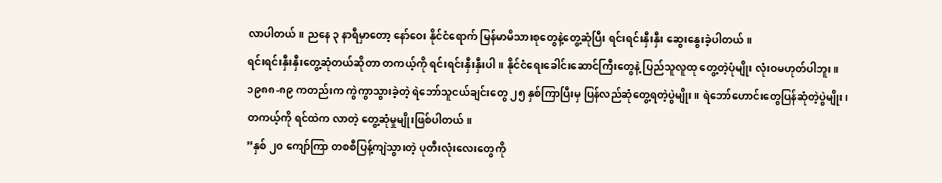လာပါတယ်။ ညနေ ၃ နာရီမှာတော့ နော်ဝေး နိုင်ငံရောက် မြန်မာမိသားစုတွေနဲ့တွေ့ဆုံပြီး ရင်းရင်းနှီးနှီး ဆွေးနွေးခဲ့ပါတယ်။
ရင်းရင်းနှီးနှီးတွေ့ဆုံတယ်ဆိုတာ တကယ့်ကို ရင်းရင်းနှီးနှီးပါ။ နိုင်ငံရေးခေါင်းဆောင်ကြီးတွေနဲ့ ပြည်သူလူထု တွေ့တဲ့ပုံမျိုး လုံးဝမဟုတ်ပါဘူး။ ၁၉၈၈-၈၉ ကတည်းက ကွဲကွာသွားခဲ့တဲ့ ရဲဘော်သူငယ်ချင်းတွေ ၂၅ နှစ်ကြာပြီးမှ ပြန်လည်ဆုံတွေ့ရတဲ့ပွဲမျိုး။ ရဲဘော်ဟောင်းတွေပြန်ဆုံတဲ့ပွဲမျိုး၊ တကယ့်ကို ရင်ထဲက လာတဲ့ တွေ့ဆုံမှုမျိုးဖြစ်ပါတယ်။
”နှစ် ၂၀ ကျော်ကြာ တစစီပြန့်ကျဲသွားတဲ့ ပုတီးလုံးလေးတွေကို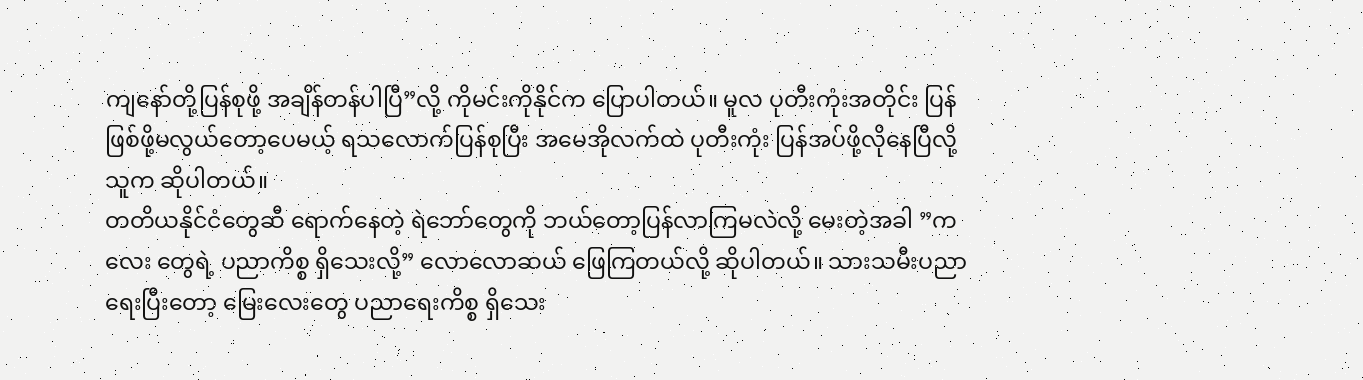ကျနော်တို့ပြန်စုဖို့ အချိန်တန်ပါပြီ”လို့ ကိုမင်းကိုနိုင်က ပြောပါတယ်။ မူလ ပုတီးကုံးအတိုင်း ပြန်ဖြစ်ဖို့မလွယ်တော့ပေမယ့် ရသလောက်ပြန်စုပြီး အမေအိုလက်ထဲ ပုတီးကုံး ပြန်အပ်ဖို့လိုနေပြီလို့ သူက ဆိုပါတယ်။
တတိယနိုင်ငံတွေဆီ ရောက်နေတဲ့ ရဲဘော်တွေကို ဘယ်တော့ပြန်လာကြမလဲလို့ မေးတဲ့အခါ ”ကလေး တွေရဲ့ ပညာကိစ္စ ရှိသေးလို့” လောလောဆယ် ဖြေကြတယ်လို့ ဆိုပါတယ်။ သားသမီးပညာရေးပြီးတော့ မြေးလေးတွေ ပညာရေးကိစ္စ ရှိသေး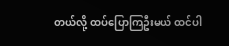တယ်လို့ ထပ်ပြောကြဦးမယ် ထင်ပါ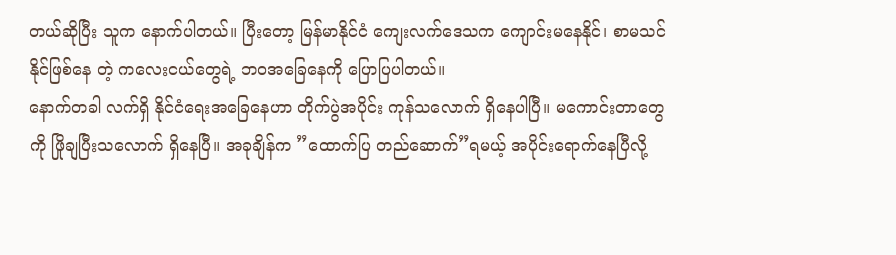တယ်ဆိုပြီး သူက နောက်ပါတယ်။ ပြီးတော့ မြန်မာနိုင်ငံ ကျေးလက်ဒေသက ကျောင်းမနေနိုင်၊ စာမသင်နိုင်ဖြစ်နေ တဲ့ ကလေးငယ်တွေရဲ့ ဘဝအခြေနေကို ပြောပြပါတယ်။
နောက်တခါ လက်ရှိ နိုင်ငံရေးအခြေနေဟာ တိုက်ပွဲအပိုင်း ကုန်သလောက် ရှိနေပါပြီ။ မကောင်းတာတွေကို ဖြိုချပြီးသလောက် ရှိနေပြီ။ အခုချိန်က ”ထောက်ပြ တည်ဆောက်”ရမယ့် အပိုင်းရောက်နေပြီလို့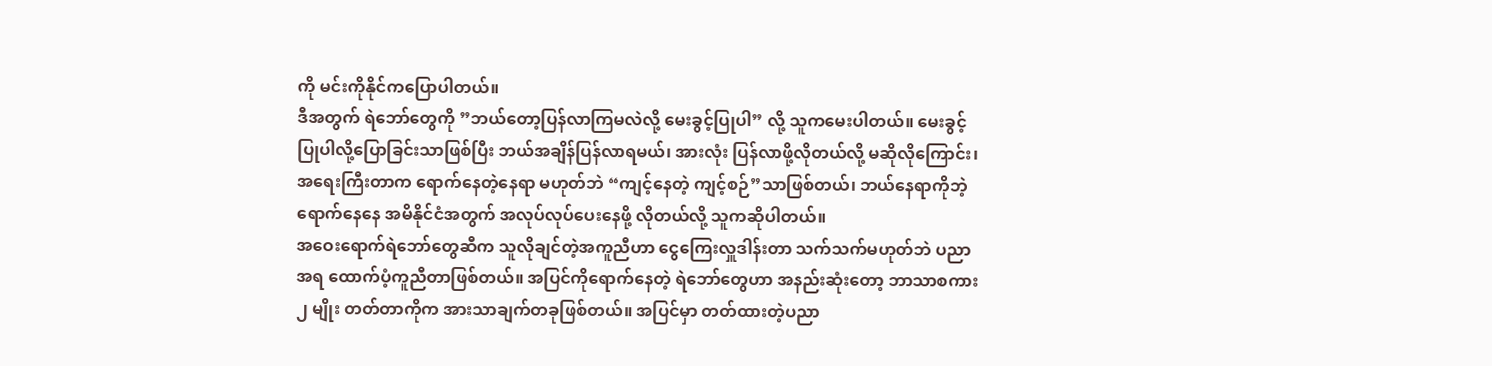ကို မင်းကိုနိုင်ကပြောပါတယ်။
ဒီအတွက် ရဲဘော်တွေကို ”ဘယ်တော့ပြန်လာကြမလဲလို့ မေးခွင့်ပြုပါ” လို့ သူကမေးပါတယ်။ မေးခွင့်ပြုပါလို့ပြောခြင်းသာဖြစ်ပြီး ဘယ်အချိန်ပြန်လာရမယ်၊ အားလုံး ပြန်လာဖို့လိုတယ်လို့ မဆိုလိုကြောင်း၊ အရေးကြီးတာက ရောက်နေတဲ့နေရာ မဟုတ်ဘဲ “ကျင့်နေတဲ့ ကျင့်စဉ်”သာဖြစ်တယ်၊ ဘယ်နေရာကိုဘဲ့ ရောက်နေနေ အမိနိုင်ငံအတွက် အလုပ်လုပ်ပေးနေဖို့ လိုတယ်လို့ သူကဆိုပါတယ်။
အဝေးရောက်ရဲဘော်တွေဆီက သူလိုချင်တဲ့အကူညီဟာ ငွေကြေးလှူဒါန်းတာ သက်သက်မဟုတ်ဘဲ ပညာအရ ထောက်ပံ့ကူညီတာဖြစ်တယ်။ အပြင်ကိုရောက်နေတဲ့ ရဲဘော်တွေဟာ အနည်းဆုံးတော့ ဘာသာစကား ၂ မျိုး တတ်တာကိုက အားသာချက်တခုဖြစ်တယ်။ အပြင်မှာ တတ်ထားတဲ့ပညာ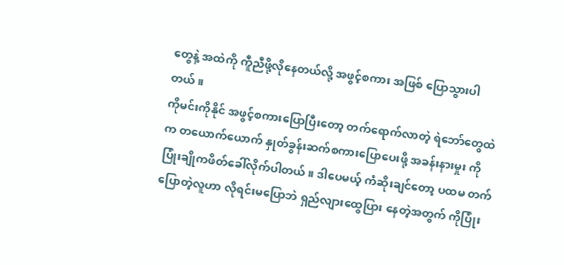တွေနဲ့ အထဲကို ကီူညီဖို့လိုနေတယ်လို့ အဖွင့်စကား အဖြစ် ပြောသွားပါတယ်။
ကိုမင်းကိုနိုင် အဖွင့်စကားပြောပြီးတော့ တက်ရောက်လာတဲ့ ရဲဘော်တွေထဲက တယောက်ယောက် နှုတ်ခွန်းဆက်စကားပြောပေးဖို့ အခန်းနားမှုး ကိုပြုံးချိုကဖိတ်ခေါ်လိုက်ပါတယ်။ ဒါပေမယ့် ကံဆိုးချင်တော့ ပထမ တက်ပြောတဲ့လူဟာ လိုရင်းမပြောဘဲ ရှည်လျားထွေပြား နေတဲ့အတွက် ကိုပြုံး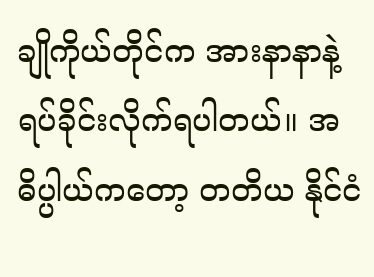ချိုကိုယ်တိုင်က အားနာနာနဲ့ ရပ်ခိုင်းလိုက်ရပါတယ်။ အဓိပ္ပါယ်ကတော့ တတိယ နိုင်ငံ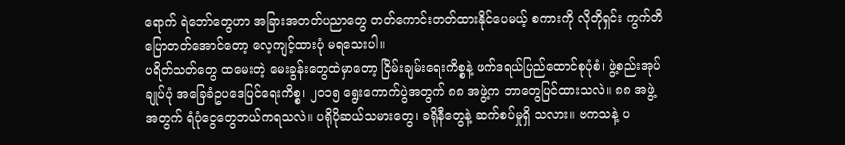ရောက် ရဲဘော်တွေဟာ အခြားအတတ်ပညာတွေ တတ်ကောင်းတတ်ထားနိုင်ပေမယ့် စကားကို လိုတိုရှင်း ကွက်တိပြောတတ်အောင်တော့ လေ့ကျင့်ထားပုံ မရသေးပါ။
ပရိတ်သတ်တွေ ထမေးတဲ့ မေးခွန်းတွေထဲမှာတော့ ငြိမ်းချမ်းရေးကိစ္စနဲ့ ဖက်ဒရယ်ပြည်ထောင်စုပုံစံ၊ ဖွဲ့စည်းအုပ်ချုပ်ပုံ အခြေခံဥပဒေပြင်ရေးကိစ္စ၊ ၂၀၁၅ ရွေးကောက်ပွဲအတွက် ၈၈ အဖွဲ့က ဘာတွေပြင်ထားသလဲ။ ၈၈ အဖွဲ့အတွက် ရံပုံငွေတွေဘယ်ကရသလဲ။ ပရိုပိုဆယ်သမားတွေ၊ ခရိုနီတွေနဲ့ ဆက်စပ်မှုရှိ သလား။ ဗကသနဲ့ ပ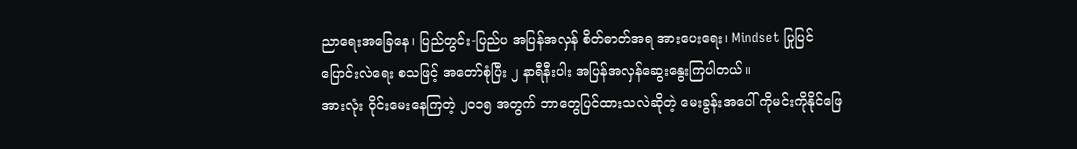ညာရေးအခြေနေ၊ ပြည်တွင်း-ပြည်ပ အပြန်အလှန် စိတ်ဓာတ်အရ အားပေးရေး၊ Mindset ပြုပြင်ပြောင်းလဲရေး စသဖြင့် အတော်စုံပြီး ၂ နာရီနီးပါး အပြန်အလှန်ဆွေးနွေးကြပါတယ်။
အားလုံး ဝိုင်းမေးနေကြတဲ့ ၂၀၁၅ အတွက် ဘာတွေပြင်ထားသလဲဆိုတဲ့ မေးခွန်းအပေါ် ကိုမင်းကိုနိုင်ဖြေ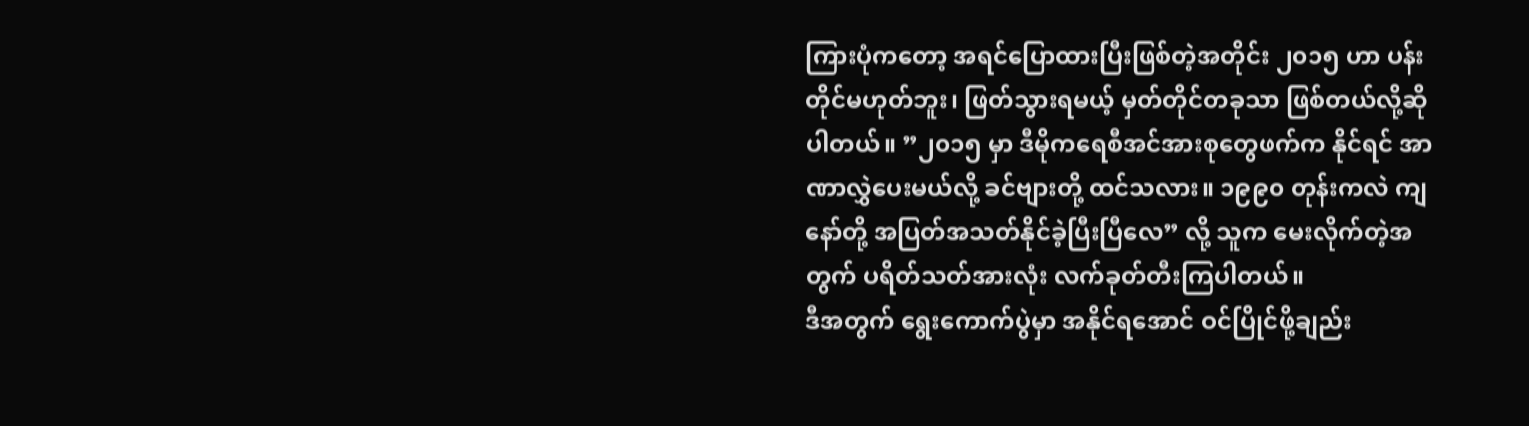ကြားပုံကတော့ အရင်ပြောထားပြီးဖြစ်တဲ့အတိုင်း ၂၀၁၅ ဟာ ပန်းတိုင်မဟုတ်ဘူး၊ ဖြတ်သွားရမယ့် မှတ်တိုင်တခုသာ ဖြစ်တယ်လို့ဆိုပါတယ်။ ”၂၀၁၅ မှာ ဒီမိုကရေစီအင်အားစုတွေဖက်က နိုင်ရင် အာဏာလွှဲပေးမယ်လို့ ခင်ဗျားတို့ ထင်သလား။ ၁၉၉၀ တုန်းကလဲ ကျနော်တို့ အပြတ်အသတ်နိုင်ခဲ့ပြီးပြီလေ” လို့ သူက မေးလိုက်တဲ့အတွက် ပရိတ်သတ်အားလုံး လက်ခုတ်တီးကြပါတယ်။
ဒီအတွက် ရွေးကောက်ပွဲမှာ အနိုင်ရအောင် ဝင်ပြိုင်ဖို့ချည်း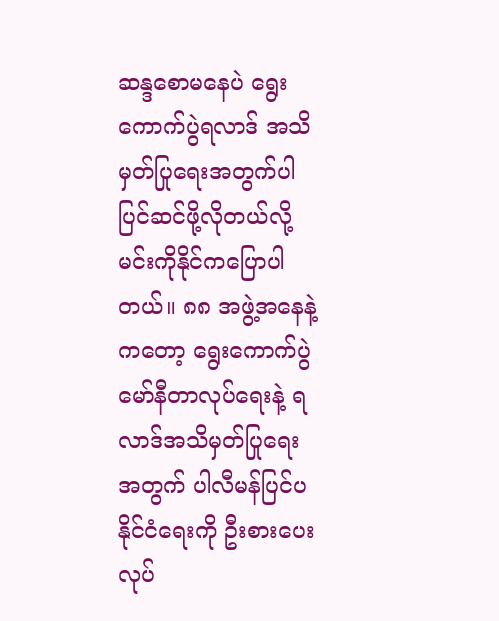ဆန္ဒစောမနေပဲ ရွေးကောက်ပွဲရလာဒ် အသိမှတ်ပြုရေးအတွက်ပါ ပြင်ဆင်ဖို့လိုတယ်လို့ မင်းကိုနိုင်ကပြောပါတယ်။ ၈၈ အဖွဲ့အနေနဲ့ကတော့ ရွေးကောက်ပွဲ မော်နီတာလုပ်ရေးနဲ့ ရလာဒ်အသိမှတ်ပြုရေးအတွက် ပါလီမန်ပြင်ပနိုင်ငံရေးကို ဦးစားပေးလုပ်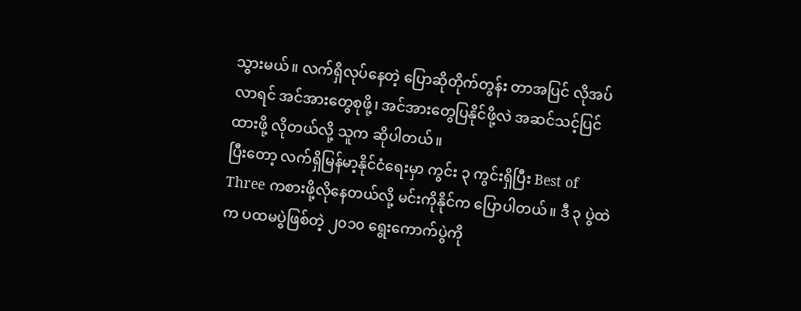သွားမယ်။ လက်ရှိလုပ်နေတဲ့ ပြောဆိုတိုက်တွန်း တာအပြင် လိုအပ်လာရင် အင်အားတွေစုဖို့၊ အင်အားတွေပြနိုင်ဖို့လဲ အဆင်သင့်ပြင်ထားဖို့ လိုတယ်လို့ သူက ဆိုပါတယ်။
ပြီးတော့ လက်ရှိမြန်မာ့နိုင်ငံရေးမှာ ကွင်း ၃ ကွင်းရှိပြီး Best of Three ကစားဖို့လိုနေတယ်လို့ မင်းကိုနိုင်က ပြောပါတယ်။ ဒီ ၃ ပွဲထဲက ပထမပွဲဖြစ်တဲ့ ၂၀၁၀ ရွေးကောက်ပွဲကို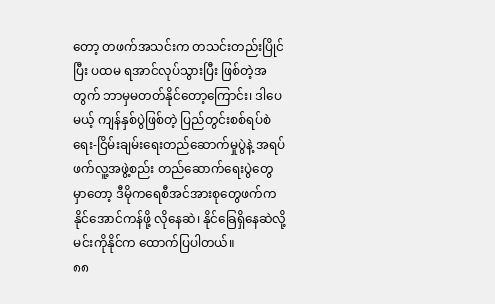တော့ တဖက်အသင်းက တသင်းတည်းပြိုင်ပြီး ပထမ ရအာင်လုပ်သွားပြီး ဖြစ်တဲ့အတွက် ဘာမှမတတ်နိုင်တော့ကြောင်း၊ ဒါပေမယ့် ကျန်နှစ်ပွဲဖြစ်တဲ့ ပြည်တွင်းစစ်ရပ်စဲရေး-ငြိမ်းချမ်းရေးတည်ဆောက်မှုပွဲနဲ့ အရပ်ဖက်လူ့အဖွဲ့စည်း တည်ဆောက်ရေးပွဲတွေမှာတော့ ဒီမိုကရေစီအင်အားစုတွေဖက်က နိုင်အောင်ကန်ဖို့ လိုနေဆဲ၊ နိုင်ခြေရှိနေဆဲလို့ မင်းကိုနိုင်က ထောက်ပြပါတယ်။
၈၈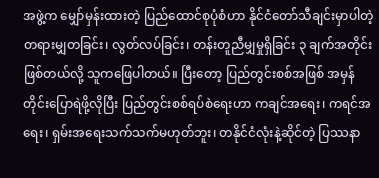အဖွဲ့က မျှော်မှန်းထားတဲ့ ပြည်ထောင်စုပုံစံဟာ နိုင်ငံတော်သီချင်းမှာပါတဲ့ တရားမျှတခြင်း၊ လွတ်လပ်ခြင်း၊ တန်းတူညီမျှမှုရှိခြင်း ၃ ချက်အတိုင်းဖြစ်တယ်လို့ သူကဖြေပါတယ်။ ပြီးတော့ ပြည်တွင်းစစ်အဖြစ် အမှန်တိုင်းပြောရဲဖို့လိုပြီး ပြည်တွင်းစစ်ရပ်စဲရေးဟာ ကချင်အရေး၊ ကရင်အရေး၊ ရှမ်းအရေးသက်သက်မဟုတ်ဘူး၊ တနိုင်ငံလုံးနဲ့ဆိုင်တဲ့ ပြဿနာ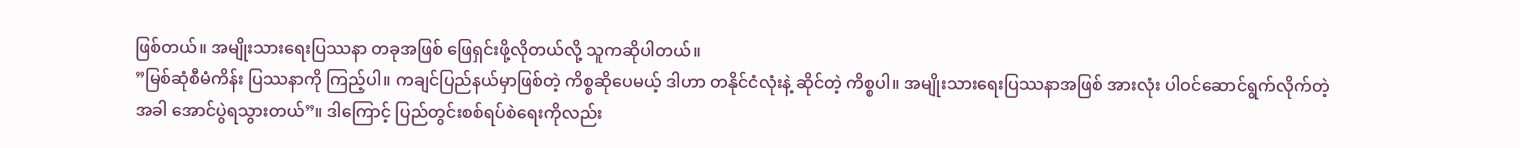ဖြစ်တယ်။ အမျိုးသားရေးပြဿနာ တခုအဖြစ် ဖြေရှင်းဖို့လိုတယ်လို့ သူကဆိုပါတယ်။
”မြစ်ဆုံစီမံကိန်း ပြဿနာကို ကြည့်ပါ။ ကချင်ပြည်နယ်မှာဖြစ်တဲ့ ကိစ္စဆိုပေမယ့် ဒါဟာ တနိုင်ငံလုံးနဲ့ ဆိုင်တဲ့ ကိစ္စပါ။ အမျိုးသားရေးပြဿနာအဖြစ် အားလုံး ပါဝင်ဆောင်ရွက်လိုက်တဲ့အခါ အောင်ပွဲရသွားတယ်”။ ဒါကြောင့် ပြည်တွင်းစစ်ရပ်စဲရေးကိုလည်း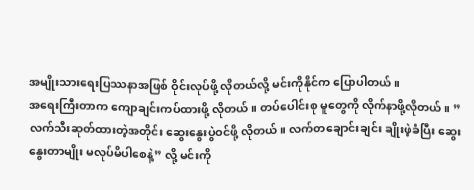အမျိုးသားရေးပြဿနာအဖြစ် ဝိုင်းလုပ်ဖို့ လိုတယ်လို့ မင်းကိုနိုင်က ပြောပါတယ်။
အရေးကြီးတာက ကျောချင်းကပ်ထားဖို့ လိုတယ်။ တပ်ပေါင်းစု မူတွေကို လိုက်နာဖို့လိုတယ်။ ”လက်သီးဆုတ်ထားတဲ့အတိုင်း ဆွေးနွေးပွဲဝင်ဖို့ လိုတယ်။ လက်တချောင်းချင်း ချိုးဖဲ့ခံပြီး ဆွေးနွေးတာမျိုး မလုပ်မိပါစေနဲ့” လို့ မင်းကို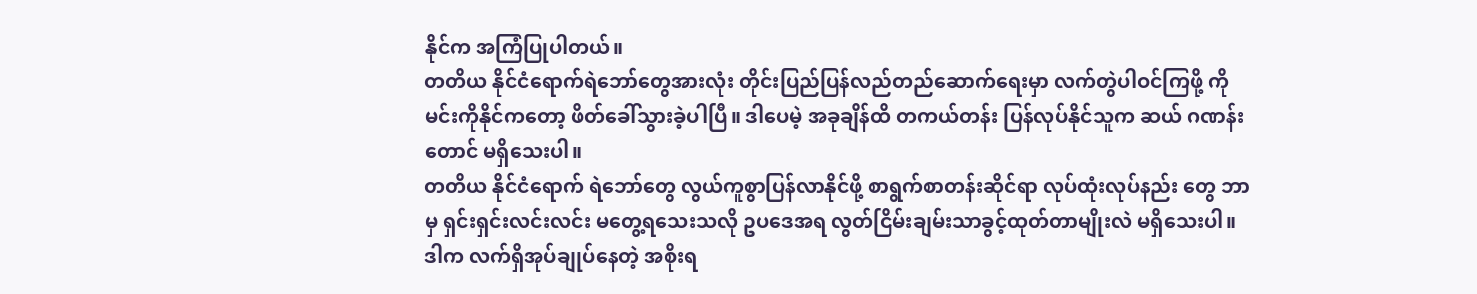နိုင်က အကြံပြုပါတယ်။
တတိယ နိုင်ငံရောက်ရဲဘော်တွေအားလုံး တိုင်းပြည်ပြန်လည်တည်ဆောက်ရေးမှာ လက်တွဲပါဝင်ကြဖို့ ကိုမင်းကိုနိုင်ကတော့ ဖိတ်ခေါ်သွားခဲ့ပါပြီ။ ဒါပေမဲ့ အခုချိန်ထိ တကယ်တန်း ပြန်လုပ်နိုင်သူက ဆယ် ဂဏန်းတောင် မရှိသေးပါ။
တတိယ နိုင်ငံရောက် ရဲဘော်တွေ လွယ်ကူစွာပြန်လာနိုင်ဖို့ စာရွက်စာတန်းဆိုင်ရာ လုပ်ထုံးလုပ်နည်း တွေ ဘာမှ ရှင်းရှင်းလင်းလင်း မတွေ့ရသေးသလို ဥပဒေအရ လွတ်ငြိမ်းချမ်းသာခွင့်ထုတ်တာမျိုးလဲ မရှိသေးပါ။ ဒါက လက်ရှိအုပ်ချုပ်နေတဲ့ အစိုးရ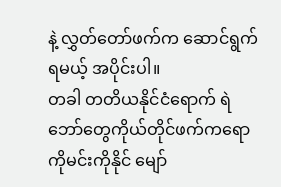နဲ့ လွှတ်တော်ဖက်က ဆောင်ရွက်ရမယ့် အပိုင်းပါ။
တခါ တတိယနိုင်ငံရောက် ရဲဘော်တွေကိုယ်တိုင်ဖက်ကရော ကိုမင်းကိုနိုင် မျော်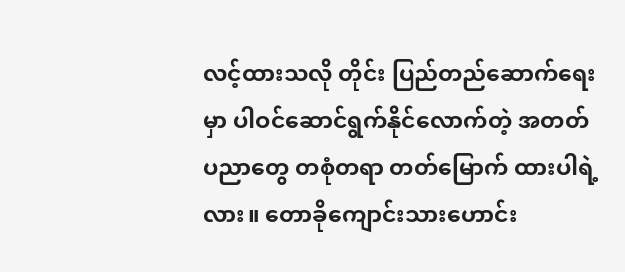လင့်ထားသလို တိုင်း ပြည်တည်ဆောက်ရေးမှာ ပါဝင်ဆောင်ရွက်နိုင်လောက်တဲ့ အတတ်ပညာတွေ တစုံတရာ တတ်မြောက် ထားပါရဲ့လား။ တောခိုကျောင်းသားဟောင်း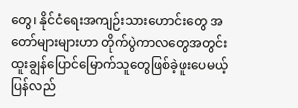တွေ၊ နိုင်ငံရေးအကျဉ်းသားဟောင်းတွေ အတော်များများဟာ တိုက်ပွဲကာလတွေအတွင်း ထူးချွန်ပြောင်မြောက်သူတွေဖြစ်ခဲ့ဖူးပေမယ့် ပြန်လည်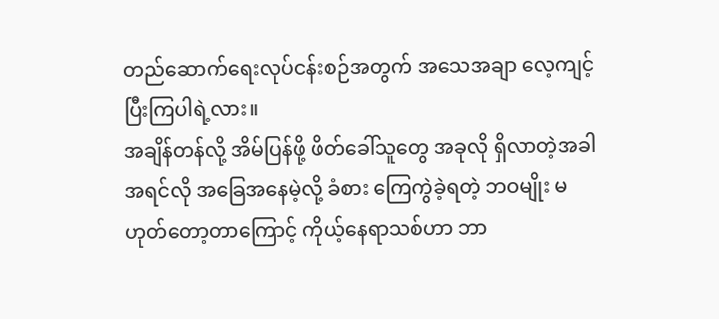တည်ဆောက်ရေးလုပ်ငန်းစဉ်အတွက် အသေအချာ လေ့ကျင့်ပြီးကြပါရဲ့လား။
အချိန်တန်လို့ အိမ်ပြန်ဖို့ ဖိတ်ခေါ်သူတွေ အခုလို ရှိလာတဲ့အခါ အရင်လို အခြေအနေမဲ့လို့ ခံစား ကြေကွဲခဲ့ရတဲ့ ဘဝမျိုး မဟုတ်တော့တာကြောင့် ကိုယ့်နေရာသစ်ဟာ ဘာ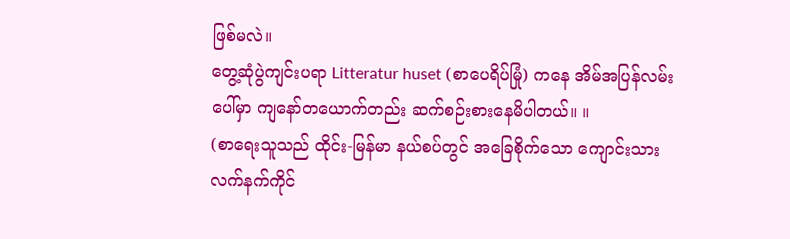ဖြစ်မလဲ။
တွေ့ဆုံပွဲကျင်းပရာ Litteratur huset (စာပေရိပ်မြုံ) ကနေ အိမ်အပြန်လမ်းပေါ်မှာ ကျနော်တယောက်တည်း ဆက်စဉ်းစားနေမိပါတယ်။ ။
(စာရေးသူသည် ထိုင်း-မြန်မာ နယ်စပ်တွင် အခြေစိုက်သော ကျောင်းသားလက်နက်ကိုင်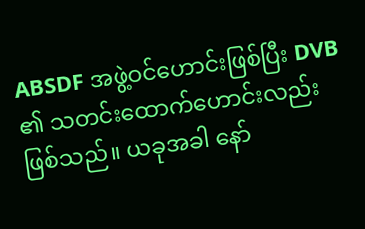ABSDF အဖွဲ့ဝင်ဟောင်းဖြစ်ပြီး DVB ၏ သတင်းထောက်ဟောင်းလည်း ဖြစ်သည်။ ယခုအခါ နော်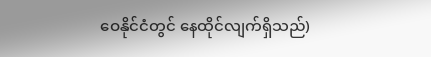ဝေနိုင်ငံတွင် နေထိုင်လျက်ရှိသည်)